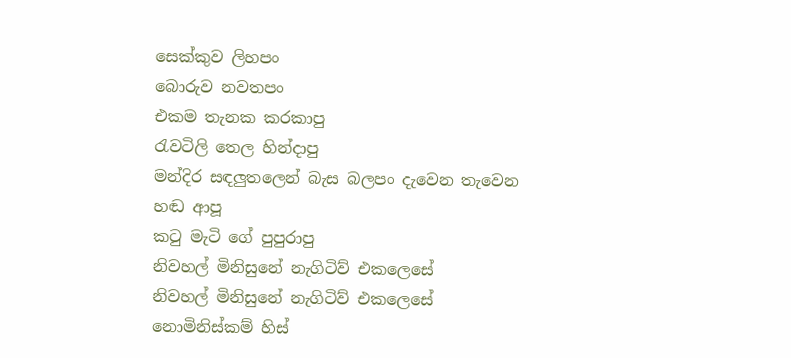සෙක්කුව ලිහපං
බොරුව නවතපං
එකම තැනක කරකාපු
රැවටිලි තෙල හින්දාපු
මන්දිර සඳලුතලෙන් බැස බලපං දැවෙන තැවෙන හඬ ආපූ
කටු මැටි ගේ පුපුරාපු
නිවහල් මිනිසුනේ නැගිටිව් එකලෙසේ
නිවහල් මිනිසුනේ නැගිටිව් එකලෙසේ
නොමිනිස්කම් හිස්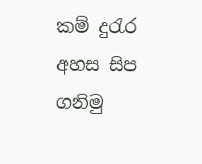කම් දුරැර අහස සිප ගනිමු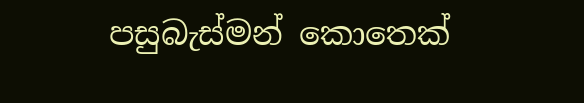පසුබැස්මන් කොතෙක්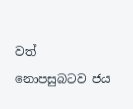වත්
නොපසුබටව ජය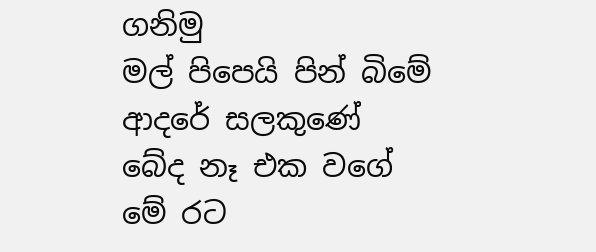ගනිමු
මල් පිපෙයි පින් බිමේ
ආදරේ සලකුණේ
බේද නෑ එක වගේ
මේ රට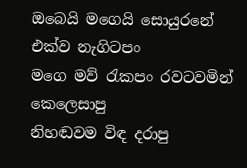ඔබෙයි මගෙයි සොයුරනේ
එක්ව නැගිටපං
මගෙ මව් රැකපං රවටවමින් කෙලෙසාපු
නිහඬවම විඳ දරාපු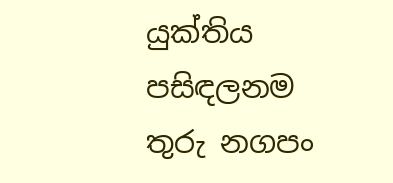යුක්තිය පසිඳලනම තුරු නගපං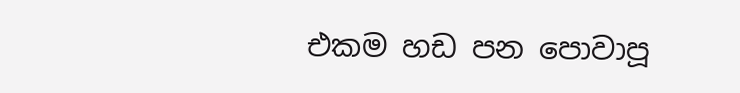එකම හඩ පන පොවාපූ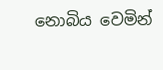නොබිය වෙමින්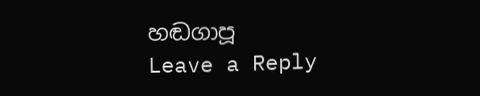හඬගාපූ
Leave a Reply